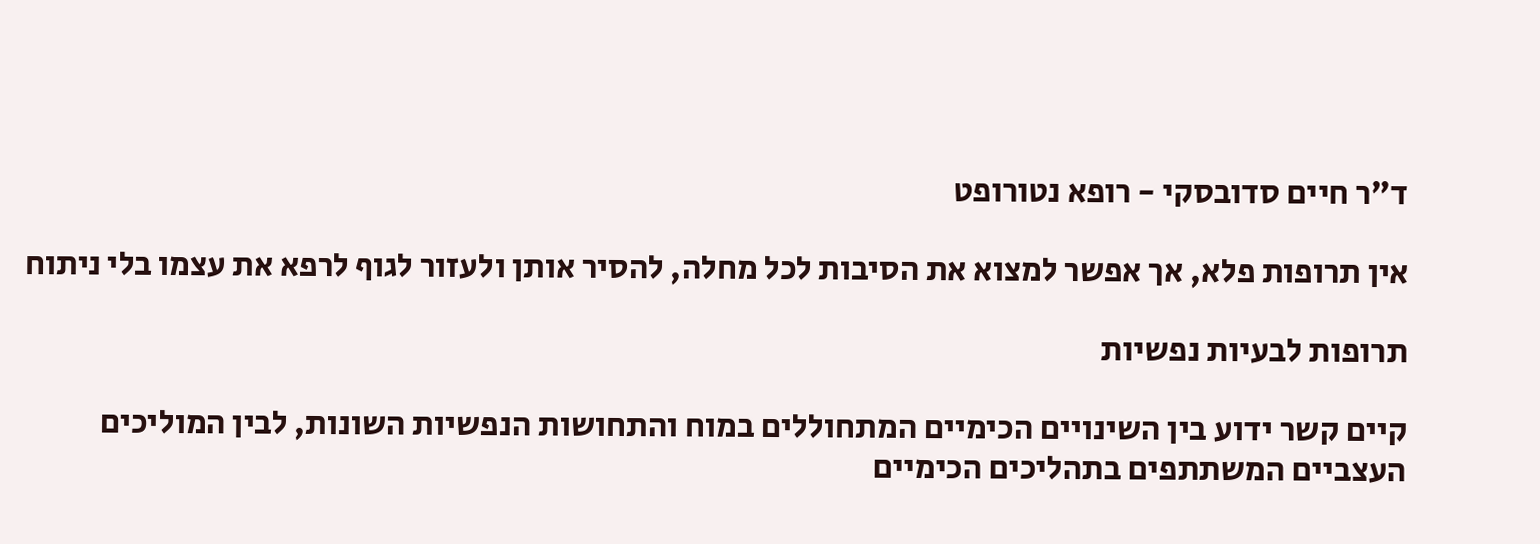ד"ר חיים סדובסקי - רופא נטורופט

אין תרופות פלא, אך אפשר למצוא את הסיבות לכל מחלה, להסיר אותן ולעזור לגוף לרפא את עצמו בלי ניתוח

תרופות לבעיות נפשיות

קיים קשר ידוע בין השינויים הכימיים המתחוללים במוח והתחושות הנפשיות השונות, לבין המוליכים העצביים המשתתפים בתהליכים הכימיים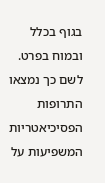בגוף בכלל ובמוח בפרט. לשם כך נמצאו התרופות הפסיכיאטריות המשפיעות על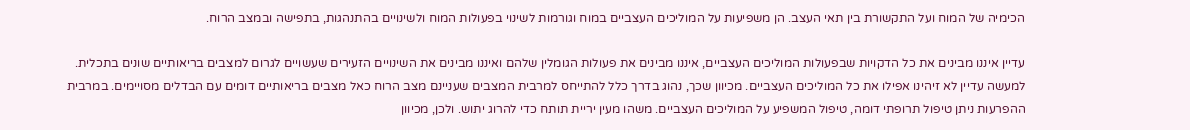הכימיה של המוח ועל התקשורת בין תאי העצב. הן משפיעות על המוליכים העצביים במוח וגורמות לשינוי בפעולות המוח ולשינויים בהתנהגות, בתפישה ובמצב הרוח.

עדיין איננו מבינים את כל הדקויות שבפעולות המוליכים העצביים, איננו מבינים את פעולות הגומלין שלהם ואיננו מבינים את השינויים הזעירים שעשויים לגרום למצבים בריאותיים שונים בתכלית. למעשה עדיין לא זיהינו אפילו את כל המוליכים העצביים. מכיוון שכך, נהוג בדרך כלל להתייחס למרבית המצבים שעניינם מצב הרוח כאל מצבים בריאותיים דומים עם הבדלים מסויימים. במרבית ההפרעות ניתן טיפול תרופתי דומה, טיפול המשפיע על המוליכים העצביים. משהו מעין יריית תותח כדי להרוג יתוש. ולכן, מכיוון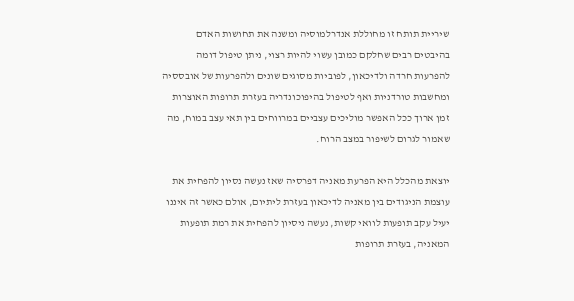שיריית תותח זו מחוללת אנדרלמוסיה ומשנה את תחושות האדם בהיבטים רבים שחלקם כמובן עשוי להיות רצוי, ניתן טיפול דומה להפרעות חרדה ולדיכאון, לפוביות מסוגים שונים ולהפרעות של אובססיה ומחשבות טורדניות ואף לטיפול בהיפוכונדריה בעזרת תרופות האוצרות זמן ארוך ככל האפשר מוליכים עצביים במרווחים בין תאי עצב במוח, מה שאמור לגרום לשיפור במצב הרוח.

יוצאת מהכלל היא הפרעת מאניה דפרסיה שאז נעשה נסיון להפחית את עוצמת הניגודים בין מאניה לדיכאון בעזרת ליתיום, אולם כאשר זה איננו יעיל עקב תופעות לוואי קשות, נעשה ניסיון להפחית את רמת תופעות המאניה, בעזרת תרופות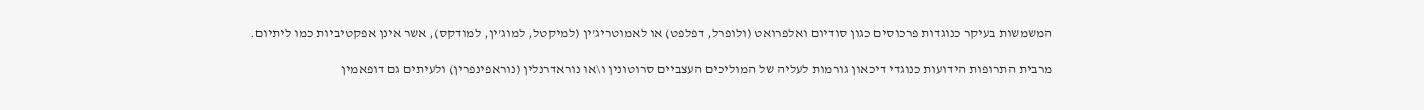המשמשות בעיקר כנוגדות פרכוסים כגון סודיום ואלפרואט (ולופרל, דפלפט) או לאמוטריג’ין (למיקטל, למוג’ין, למודקס), אשר אינן אפקטיביות כמו ליתיום.

מרבית התרופות הידועות כנוגדי דיכאון גורמות לעליה של המוליכים העצביים סרוטונין ו\או נוראדרנלין (נוראפינפרין) ולעיתים גם דופאמין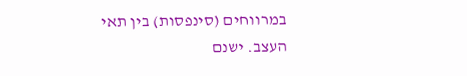במרווחים (סינפסות) בין תאי העצב. ישנם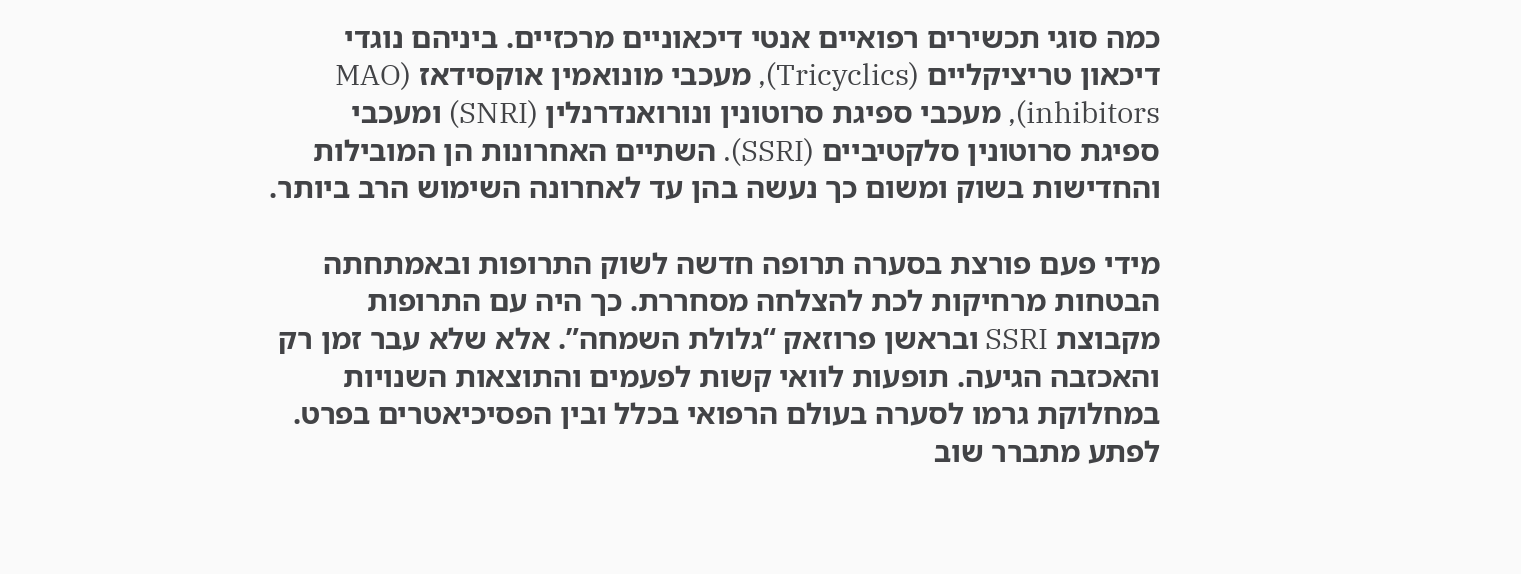כמה סוגי תכשירים רפואיים אנטי דיכאוניים מרכזיים. ביניהם נוגדי דיכאון טריציקליים (Tricyclics), מעכבי מונואמין אוקסידאז (MAO inhibitors), מעכבי ספיגת סרוטונין ונורואנדרנלין (SNRI) ומעכבי ספיגת סרוטונין סלקטיביים (SSRI). השתיים האחרונות הן המובילות והחדישות בשוק ומשום כך נעשה בהן עד לאחרונה השימוש הרב ביותר.

מידי פעם פורצת בסערה תרופה חדשה לשוק התרופות ובאמתחתה הבטחות מרחיקות לכת להצלחה מסחררת. כך היה עם התרופות מקבוצת SSRI ובראשן פרוזאק “גלולת השמחה”. אלא שלא עבר זמן רק והאכזבה הגיעה. תופעות לוואי קשות לפעמים והתוצאות השנויות במחלוקת גרמו לסערה בעולם הרפואי בכלל ובין הפסיכיאטרים בפרט. לפתע מתברר שוב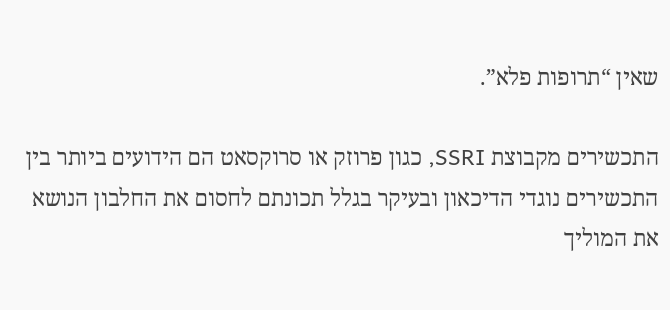שאין “תרופות פלא”.

התכשירים מקבוצת SSRI, כגון פרוזק או סרוקסאט הם הידועים ביותר בין התכשירים נוגדי הדיכאון ובעיקר בגלל תכונתם לחסום את החלבון הנושא את המוליך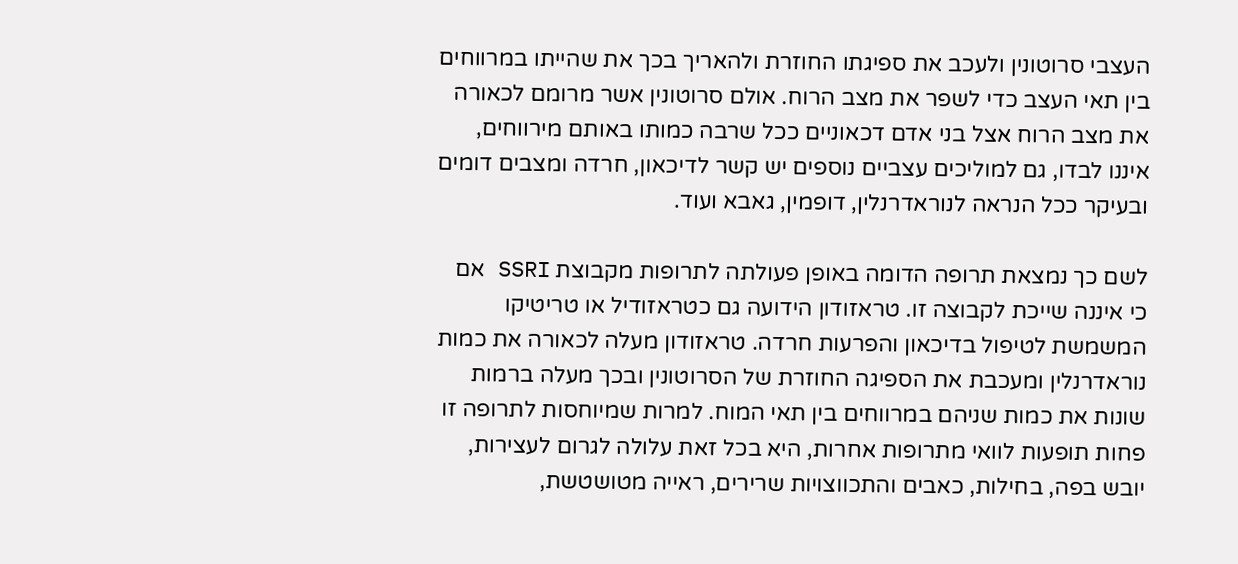העצבי סרוטונין ולעכב את ספיגתו החוזרת ולהאריך בכך את שהייתו במרווחים בין תאי העצב כדי לשפר את מצב הרוח. אולם סרוטונין אשר מרומם לכאורה את מצב הרוח אצל בני אדם דכאוניים ככל שרבה כמותו באותם מירווחים, איננו לבדו, גם למוליכים עצביים נוספים יש קשר לדיכאון, חרדה ומצבים דומים ובעיקר ככל הנראה לנוראדרנלין, דופמין, גאבא ועוד.

לשם כך נמצאת תרופה הדומה באופן פעולתה לתרופות מקבוצת SSRI אם כי איננה שייכת לקבוצה זו. טראזודון הידועה גם כטראזודיל או טריטיקו המשמשת לטיפול בדיכאון והפרעות חרדה. טראזודון מעלה לכאורה את כמות נוראדרנלין ומעכבת את הספיגה החוזרת של הסרוטונין ובכך מעלה ברמות שונות את כמות שניהם במרווחים בין תאי המוח. למרות שמיוחסות לתרופה זו פחות תופעות לוואי מתרופות אחרות, היא בכל זאת עלולה לגרום לעצירות, יובש בפה, בחילות, כאבים והתכווצויות שרירים, ראייה מטושטשת,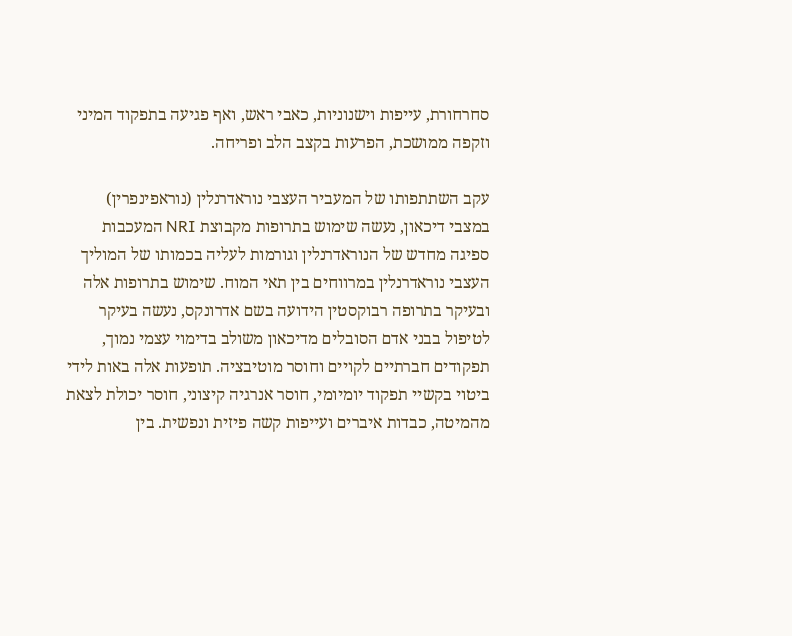סחרחורת, עייפות וישנוניות, כאבי ראש, ואף פגיעה בתפקוד המיני וזקפה ממושכת, הפרעות בקצב הלב ופריחה.

עקב השתתפותו של המעביר העצבי נוראדרנלין (נוראפינפרין) במצבי דיכאון, נעשה שימוש בתרופות מקבוצת NRI המעכבות ספיגה מחדש של הנוראדרנלין וגורמות לעליה בכמותו של המוליך העצבי נוראדרנלין במרווחים בין תאי המוח. שימוש בתרופות אלה ובעיקר בתרופה רבוקסטין הידועה בשם אדרונקס, נעשה בעיקר לטיפול בבני אדם הסובלים מדיכאון משולב בדימוי עצמי נמוך, תפקודים חברתיים לקויים וחוסר מוטיבציה. תופעות אלה באות לידי ביטוי בקשיי תפקוד יומיומי, חוסר אנרגיה קיצוני, חוסר יכולת לצאת מהמיטה, כבדות איברים ועייפות קשה פיזית ונפשית. בין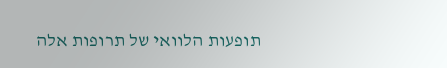תופעות הלוואי של תרופות אלה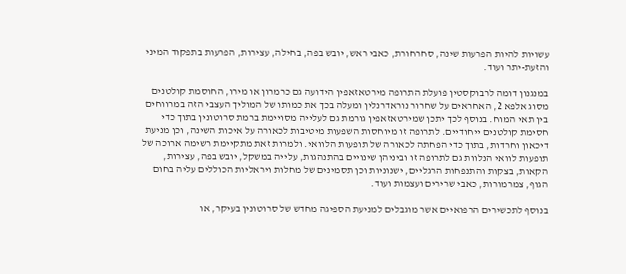עשויות להיות הפרעות שינה, סחרחורת, כאבי ראש, יובש בפה, בחילה, עצירות, הפרעות בתפקוד המיני והזעת-יתר ועוד.

במנגנון דומה לרבוקסטין פועלת התרופה מירטאזאפין הידועה גם כרמרון או מירו, החוסמת קולטנים מסוג אלפא 2, האחראים על שחרור נוראדרנלין ומעלה בכך את כמותו של המוליך העצבי הזה במרווחים בין תאי המוח. בנוסף לכך יתכן שמירטאזאפין גורמת גם לעלייה מסויימת ברמת סרוטונין בתוך כדי חסימת קולטנים ייחודיים. לתרופה זו מיוחסות השפעות מיטיבות לכאורה על איכות השינה, וכן מניעת דיכאון וחרדות, בתוך כדי הפחתה לכאורה של תופעות הלוואי. ולמרות זאת מתקיימת רשימה ארוכה של תופעות לוואי הנלוות גם לתרופה זו וביניהן שינויים בהתנהגות, עלייה במשקל, יובש בפה, עצירות, הקאות, בצקות והתנפחות הרגליים, ישנוניות וכן תסמינים של מחלות ויראליות הכוללים עליה בחום הגוף, צמרמורות, כאבי שרירים ועצמות ועוד.

בנוסף לתכשירים הרפואיים אשר מוגבלים למניעת הספיגה מחדש של סרוטונין בעיקר, או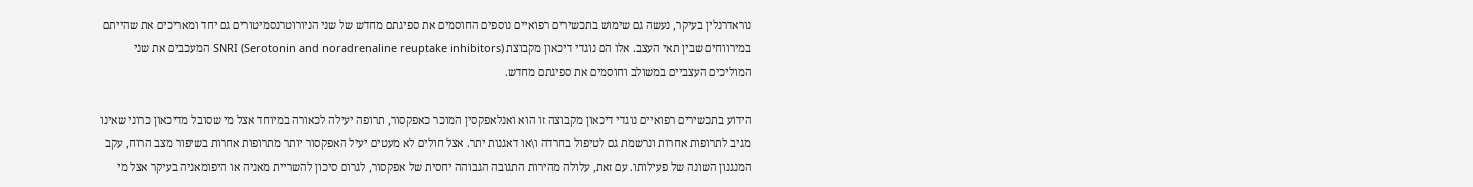נוראדרנלין בעיקר, נעשה גם שימוש בתכשירים רפואיים נוספים החוסמים את ספיגתם מחדש של שני הניורוטרנסמיטורים גם יחד ומאריכים את שהייתם במירווחים שבין תאי העצב. אלו הם נוגדי דיכאון מקבוצת SNRI (Serotonin and noradrenaline reuptake inhibitors) המעכבים את שני המוליכים העצביים במשולב וחוסמים את ספיגתם מחדש.

הידוע בתכשירים רפואיים נוגדי דיכאון מקבוצה זו הוא ואנלאפקסין המוכר כאפקסור, תרופה יעילה לכאורה במיוחד אצל מי שסובל מדיכאון כרוני שאינו מגיב לתרופות אחרות ונרשמת גם לטיפול בחרדה ו\או דאגנות יתר. אצל חולים לא מעטים יעיל האפקסור יותר מתרופות אחרות בשיפור מצב הרוח, עקב המנגנון השונה של פעילותו. עם זאת, עלולה מהירות התגובה הגבוהה יחסית של אפקסור, לגרום סיכון להשריית מאניה או היפומאניה בעיקר אצל מי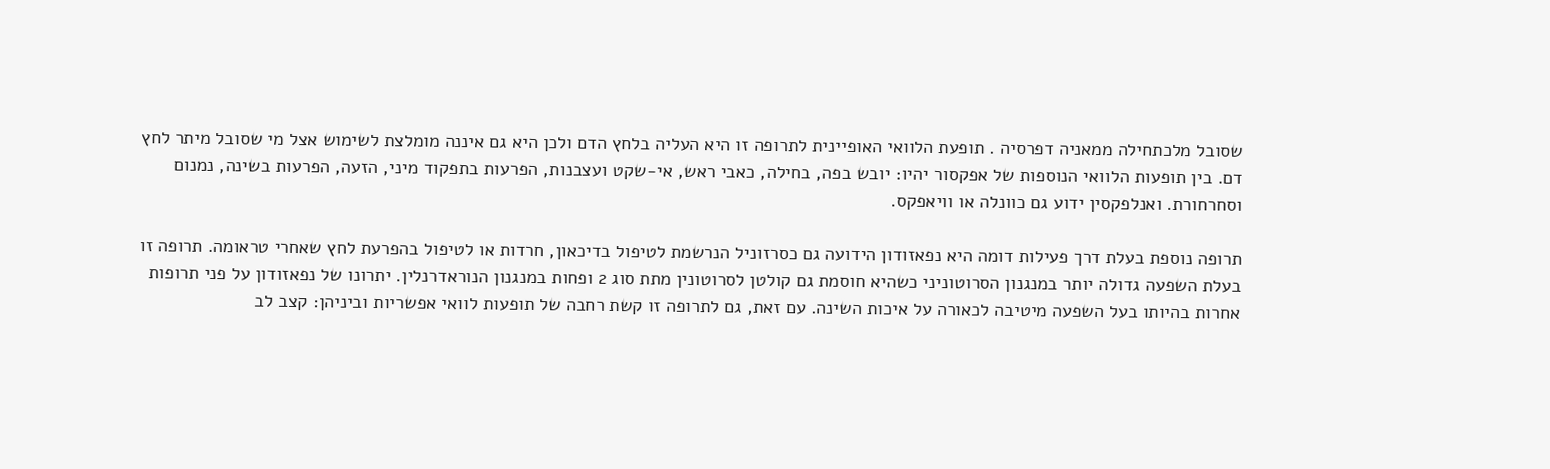שסובל מלכתחילה ממאניה דפרסיה . תופעת הלוואי האופיינית לתרופה זו היא העליה בלחץ הדם ולכן היא גם איננה מומלצת לשימוש אצל מי שסובל מיתר לחץ דם. בין תופעות הלוואי הנוספות של אפקסור יהיו: יובש בפה, בחילה, כאבי ראש, אי-שקט ועצבנות, הפרעות בתפקוד מיני, הזעה, הפרעות בשינה, נמנום וסחרחורת. ואנלפקסין ידוע גם כוונלה או וויאפקס.

תרופה נוספת בעלת דרך פעילות דומה היא נפאזודון הידועה גם כסרזוניל הנרשמת לטיפול בדיכאון, חרדות או לטיפול בהפרעת לחץ שאחרי טראומה. תרופה זו בעלת השפעה גדולה יותר במנגנון הסרוטוניני כשהיא חוסמת גם קולטן לסרוטונין מתת סוג 2 ופחות במנגנון הנוראדרנלין. יתרונו של נפאזודון על פני תרופות אחרות בהיותו בעל השפעה מיטיבה לכאורה על איכות השינה. עם זאת, גם לתרופה זו קשת רחבה של תופעות לוואי אפשריות וביניהן: קצב לב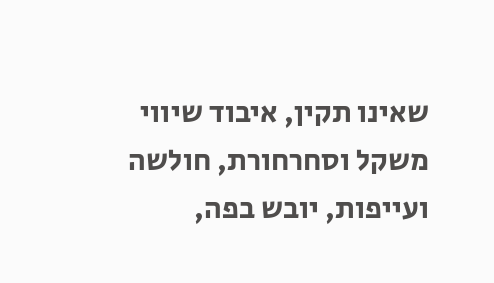שאינו תקין, איבוד שיווי משקל וסחרחורת, חולשה ועייפות, יובש בפה,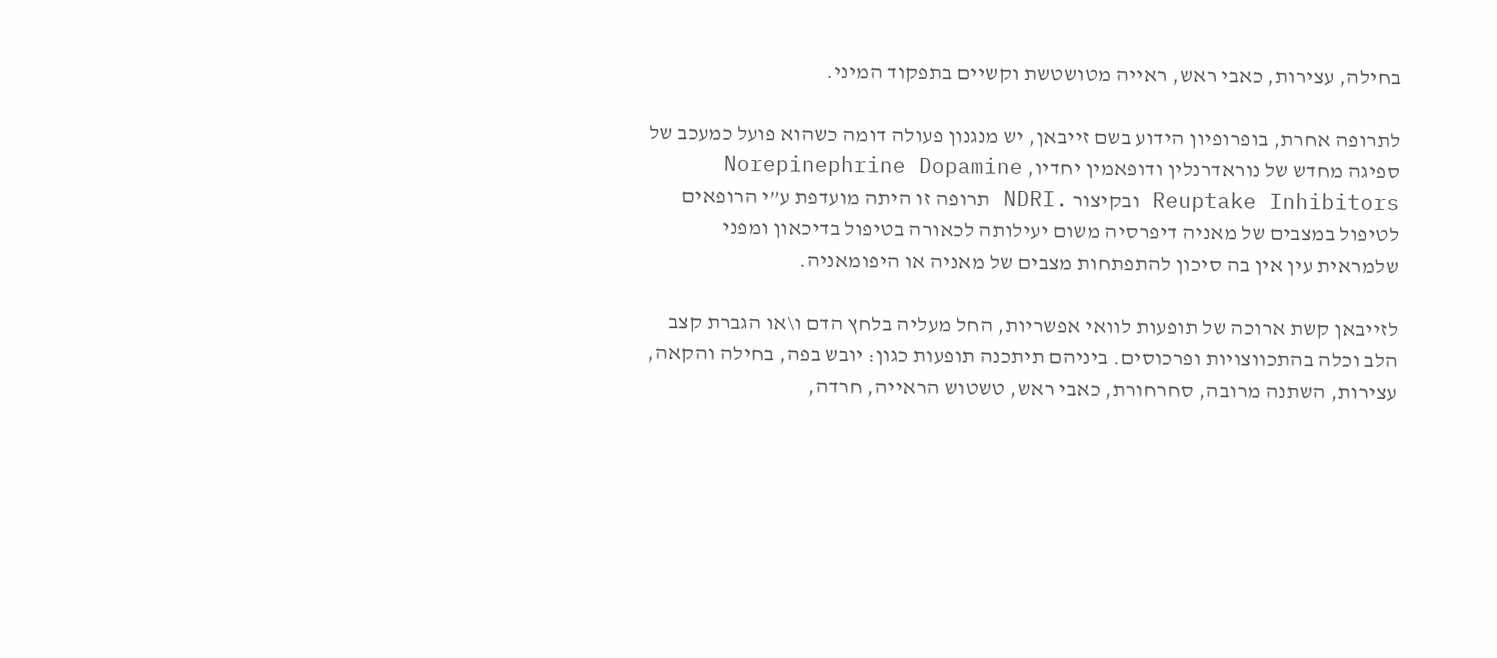בחילה, עצירות, כאבי ראש, ראייה מטושטשת וקשיים בתפקוד המיני.

לתרופה אחרת, בופרופיון הידוע בשם זייבאן, יש מנגנון פעולה דומה כשהוא פועל כמעכב של ספיגה מחדש של נוראדרנלין ודופאמין יחדיו, Norepinephrine Dopamine Reuptake Inhibitors ובקיצור .NDRI תרופה זו היתה מועדפת ע”י הרופאים לטיפול במצבים של מאניה דיפרסיה משום יעילותה לכאורה בטיפול בדיכאון ומפני שלמראית עין אין בה סיכון להתפתחות מצבים של מאניה או היפומאניה.

לזייבאן קשת ארוכה של תופעות לוואי אפשריות, החל מעליה בלחץ הדם ו\או הגברת קצב הלב וכלה בהתכווצויות ופרכוסים. ביניהם תיתכנה תופעות כגון: יובש בפה, בחילה והקאה, עצירות, השתנה מרובה, סחרחורת, כאבי ראש, טשטוש הראייה, חרדה,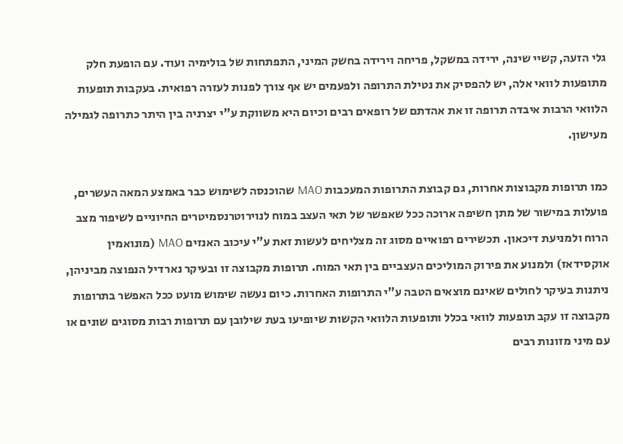גלי הזעה, קשיי שינה, ירידה במשקל, פריחה וירידה בחשק המיני, התפתחות של בולימיה ועוד. עם הופעת חלק מתופעות לוואי אלה, יש להפסיק את נטילת התרופה ולפעמים יש אף צורך לפנות לעזרה רפואית. בעקבות תופעות הלוואי הרבות איבדה תרופה זו את אהדתם של רופאים רבים וכיום היא משווקת ע”י יצרניה בין היתר כתרופה לגמילה מעישון.

כמו תרופות מקבוצות אחרות, גם קבוצת התרופות המעכבות MAO שהוכנסה לשימוש כבר באמצע המאה העשרים, פועלות במישור של מתן חשיפה ארוכה ככל שאפשר של תאי העצב במוח לנוירוטרנסמיטרים החיוניים לשיפור מצב הרוח ולמניעת דיכאון. תכשירים רפואיים מסוג זה מצליחים לעשות זאת ע”י עיכוב האנזים MAO (מונואמין אוקסידאז) ולמנוע את פירוק המוליכים העצביים בין תאי המוח. תרופות מקבוצה זו ובעיקר נארדיל הנפוצה מביניהן, ניתנות בעיקר לחולים שאינם מוצאים הטבה ע”י התרופות האחרות. כיום נעשה שימוש מועט ככל האפשר בתרופות מקבוצה זו עקב תופעות לוואי בכלל ותופעות הלוואי הקשות שיופיעו בעת שילובן עם תרופות רבות מסוגים שונים או עם מיני מזונות רבים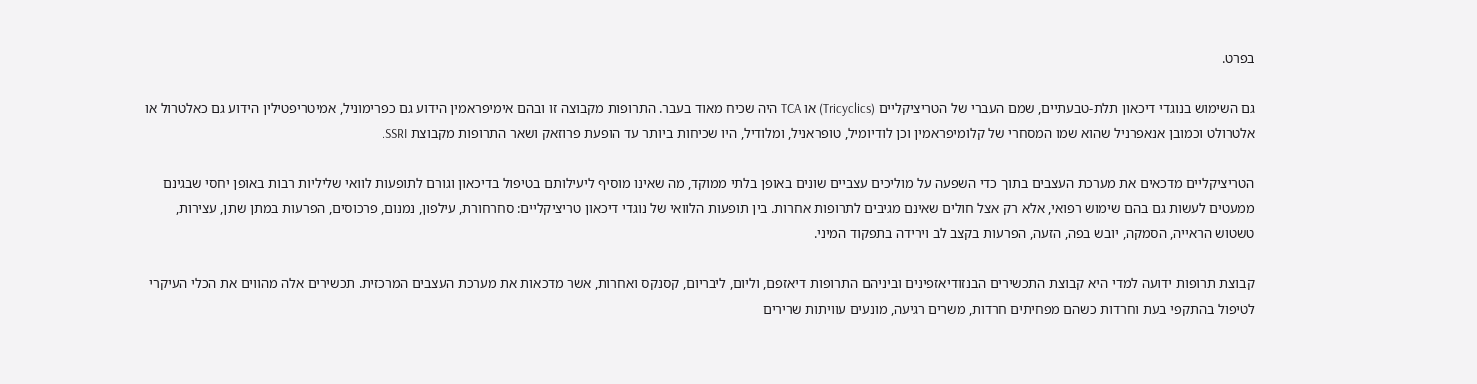בפרט.

גם השימוש בנוגדי דיכאון תלת-טבעתיים, שמם העברי של הטריציקליים (Tricyclics) או TCA היה שכיח מאוד בעבר. התרופות מקבוצה זו ובהם אימיפראמין הידוע גם כפרימוניל, אמיטריפטילין הידוע גם כאלטרול או אלטרולט וכמובן אנאפרניל שהוא שמו המסחרי של קלומיפראמין וכן לודיומיל, טופראניל, ומלודיל, היו שכיחות ביותר עד הופעת פרוזאק ושאר התרופות מקבוצת SSRI.

הטריציקליים מדכאים את מערכת העצבים בתוך כדי השפעה על מוליכים עצביים שונים באופן בלתי ממוקד, מה שאינו מוסיף ליעילותם בטיפול בדיכאון וגורם לתופעות לוואי שליליות רבות באופן יחסי שבגינם ממעטים לעשות גם בהם שימוש רפואי, אלא רק אצל חולים שאינם מגיבים לתרופות אחרות. בין תופעות הלוואי של נוגדי דיכאון טריציקליים: סחרחורת, עילפון, נמנום, פרכוסים, הפרעות במתן שתן, עצירות, טשטוש הראייה, הסמקה, יובש בפה, הזעה, הפרעות בקצב לב וירידה בתפקוד המיני.

קבוצת תרופות ידועה למדי היא קבוצת התכשירים הבנזודיאזפינים וביניהם התרופות דיאזפם, וליום, ליבריום, קסנקס ואחרות, אשר מדכאות את מערכת העצבים המרכזית. תכשירים אלה מהווים את הכלי העיקרי לטיפול בהתקפי בעת וחרדות כשהם מפחיתים חרדות, משרים רגיעה, מונעים עוויתות שרירים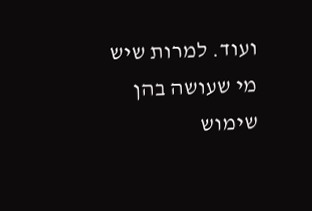ועוד. למרות שיש מי שעושה בהן שימוש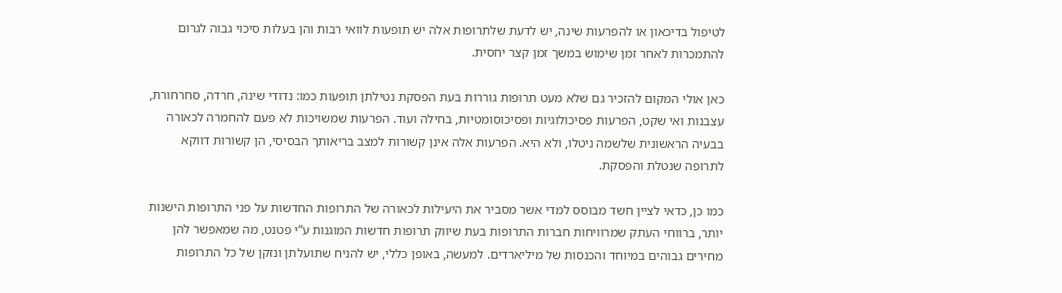לטיפול בדיכאון או להפרעות שינה, יש לדעת שלתרופות אלה יש תופעות לוואי רבות והן בעלות סיכוי גבוה לגרום להתמכרות לאחר זמן שימוש במשך זמן קצר יחסית.

כאן אולי המקום להזכיר גם שלא מעט תרופות גוררות בעת הפסקת נטילתן תופעות כמו: נדודי שינה, חרדה, סחרחורת, עצבנות ואי שקט, הפרעות פסיכולוגיות ופסיכוסומטיות, בחילה ועוד. הפרעות שמשויכות לא פעם להחמרה לכאורה בבעיה הראשונית שלשמה ניטלו, ולא היא. הפרעות אלה אינן קשורות למצב בריאותך הבסיסי, הן קשורות דווקא לתרופה שנטלת והפסקת.

כמו כן, כדאי לציין חשד מבוסס למדי אשר מסביר את היעילות לכאורה של התרופות החדשות על פני התרופות הישנות יותר, ברווחי העתק שמרוויחות חברות התרופות בעת שיווק תרופות חדשות המוגנות ע”י פטנט, מה שמאפשר להן מחירים גבוהים במיוחד והכנסות של מיליארדים. למעשה, באופן כללי, יש להניח שתועלתן ונזקן של כל התרופות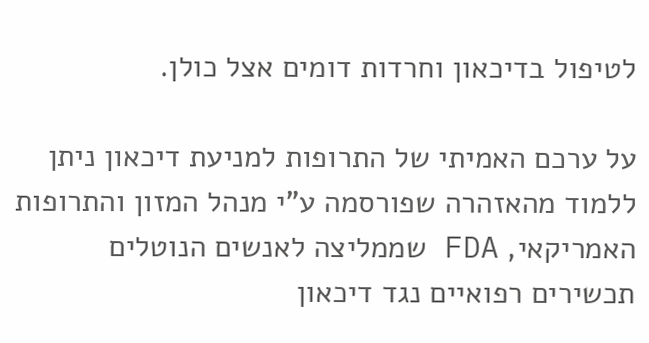לטיפול בדיכאון וחרדות דומים אצל כולן.

על ערכם האמיתי של התרופות למניעת דיכאון ניתן ללמוד מהאזהרה שפורסמה ע”י מנהל המזון והתרופות האמריקאי, FDA שממליצה לאנשים הנוטלים תכשירים רפואיים נגד דיכאון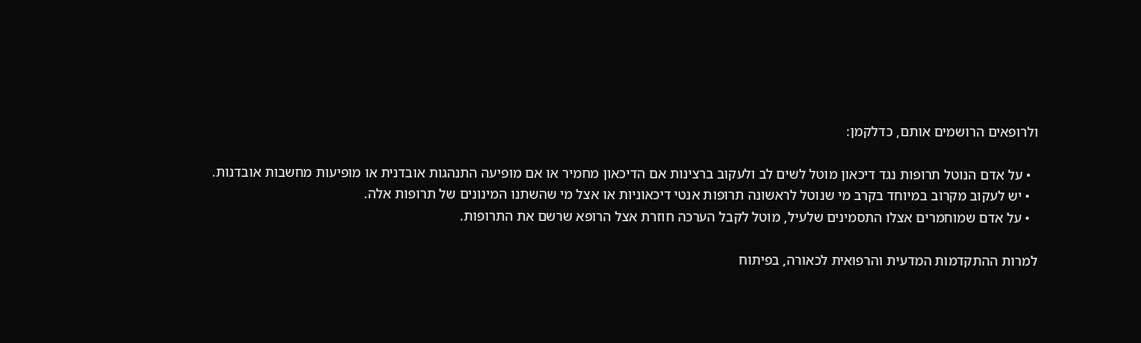ולרופאים הרושמים אותם, כדלקמן:

  • על אדם הנוטל תרופות נגד דיכאון מוטל לשים לב ולעקוב ברצינות אם הדיכאון מחמיר או אם מופיעה התנהגות אובדנית או מופיעות מחשבות אובדנות.
  • יש לעקוב מקרוב במיוחד בקרב מי שנוטל לראשונה תרופות אנטי דיכאוניות או אצל מי שהשתנו המינונים של תרופות אלה.
  • על אדם שמוחמרים אצלו התסמינים שלעיל, מוטל לקבל הערכה חוזרת אצל הרופא שרשם את התרופות.

למרות ההתקדמות המדעית והרפואית לכאורה, בפיתוח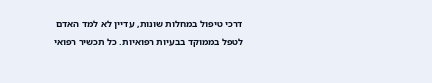דרכי טיפול במחלות שונות, עדיין לא למד האדם לטפל בממוקד בבעיות רפואיות. כל תכשיר רפואי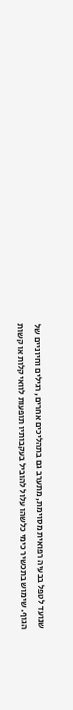שנועד לטפל בבעיה רפואית מסוימת, מתערב גם בתהליכים אחרים, רגילים וחיוניים של הגוף. שימוש בתכשיר כימי כלשהו עלול להוביל בעקבותיו תופעות לוואי קלות או קשות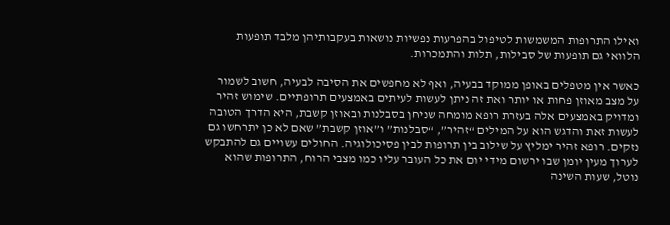ואילו התרופות המשמשות לטיפול בהפרעות נפשיות נושאות בעקבותיהן מלבד תופעות הלוואי גם תופעות של סבילות, תלות והתמכרות.

כאשר אין מטפלים באופן ממוקד בבעיה, ואף לא מחפשים את הסיבה לבעיה, חשוב לשמור על מצב מאוזן פחות או יותר ואת זה ניתן לעשות לעיתים באמצעים תרופתיים. שימוש זהיר ומדויק באמצעים אלה בעזרת רופא מומחה שניחן בסבלנות ובאוזן קשבת, היא הדרך הטובה לעשות זאת והדגש הוא על המילים “זהיר”, “סבלנות” ו”אוזן קשבת” שאם לא כן יתרחשו גם נזקים. רופא זהיר ימליץ על שילוב בין תרופות לבין פסיכולוגיה. החולים עשויים גם להתבקש לערוך מעין יומן שבו ירשום מידי יום את כל העובר עליו כמו מצבי הרוח, התרופות שהוא נוטל, שעות השינה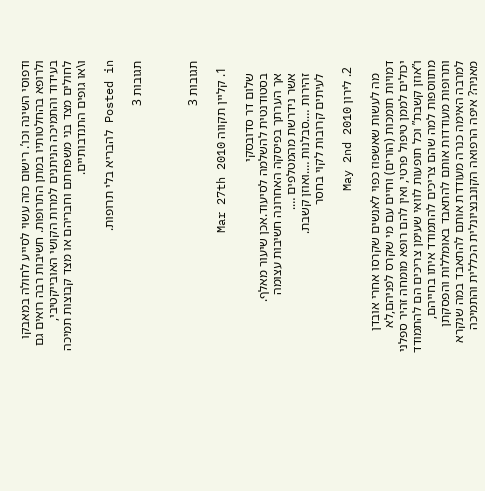ודפוסי השינה וכו’. רישום כזה עשוי לסייע לחולה במאבקו ולרופא בהחלטותיו במתן התרופות. חשיבות רבה רואים גם בעידוד והתמיכה הניתנים למרות הקושי האובייקטיבי, לחולים מצד בני משפחתם וחבריהם או מצד קבוצות תמיכה ו\או גופים התנדבותיים.

Posted in להבריא בלי תרופות.

תגובות 3



תגובות 3

  1. קליין תקווה Mar 27th 2010

    שלום דר סדובסקי
    בסטודנטית להשלמה לסיעוד.אכן שיעור מאלף.
    אך הערתך בפיסקה האחרונה חשיבות עצומה
    אשר נידרשת מהמטלפים ….
    זהירות ….סבלנות ….ואוזן קשבת.
    לעיתים קרובות לקוי בחסר

  2. לירון May 2nd 2010

    מה לעשות שאשפוז כפוי לאנשים שקרסו אחרי אובדן דמויות תומכות (הורים) וחיים עם מי שקרס לפניהם,לא יכולים לממן טיפול פרטי, ואין להם רופא מומחה זהיר ספלני ו”אוזן קשבת” וכל תופעות לוואי שעימן צריכים הם להתמודד מתווספות למה שהם צריכים להתמודד איתו בחייהם, ותרופות מעודדות אותם להתאבד באומללות והפסקתן למרבה האימה כנרה מעודדת אותם להתאבד במה שנקרא מאניה? איפה הרפואה הקונבנציונלית הכללית והתמיכה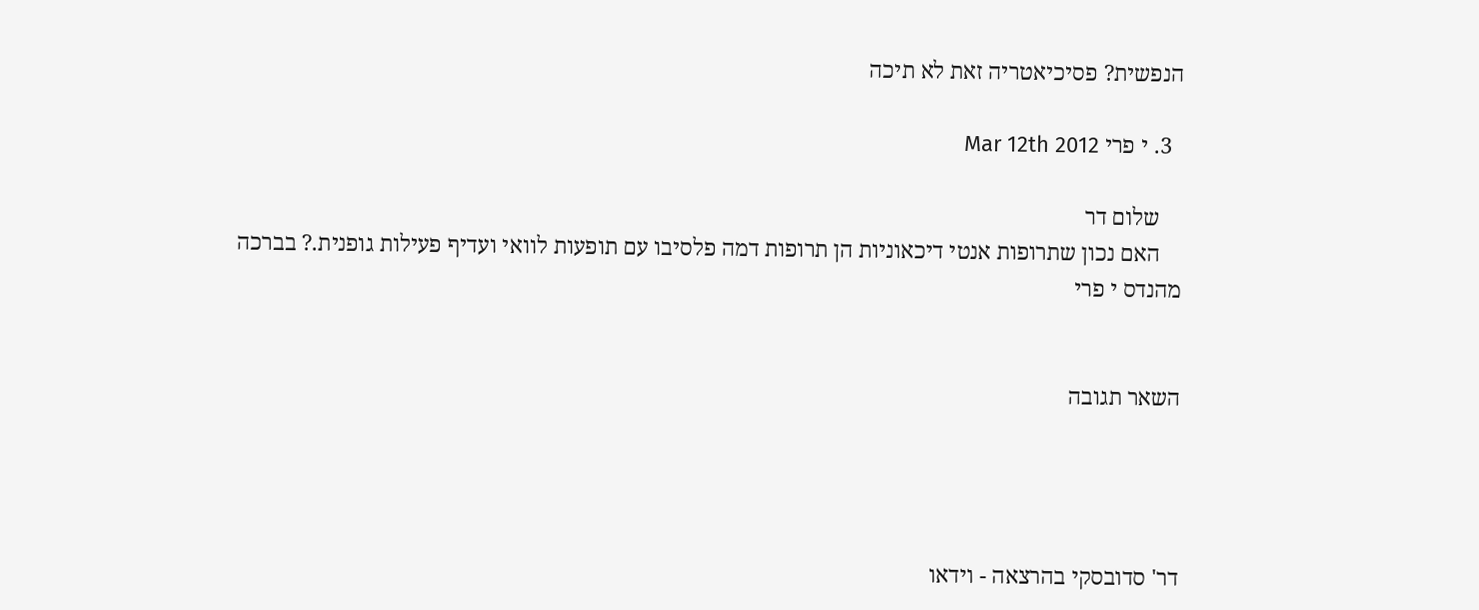הנפשית? פסיכיאטריה זאת לא תיכה

  3. י פרי Mar 12th 2012

    שלום דר
    האם נכון שתרופות אנטי דיכאוניות הן תרופות דמה פלסיבו עם תופעות לוואי ועדיף פעילות גופנית.? בברכה מהנדס י פרי


השאר תגובה




דר' סדובסקי בהרצאה - וידאו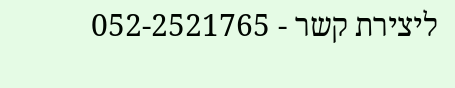ליצירת קשר - 052-2521765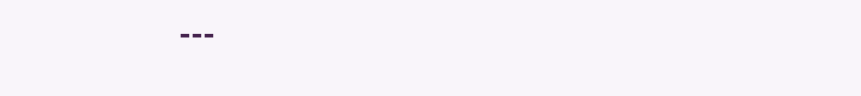---